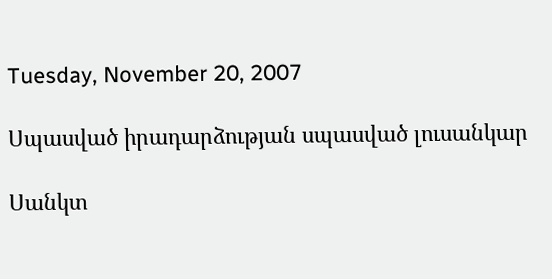Tuesday, November 20, 2007

Սպասված իրադարձության սպասված լուսանկար

Սանկտ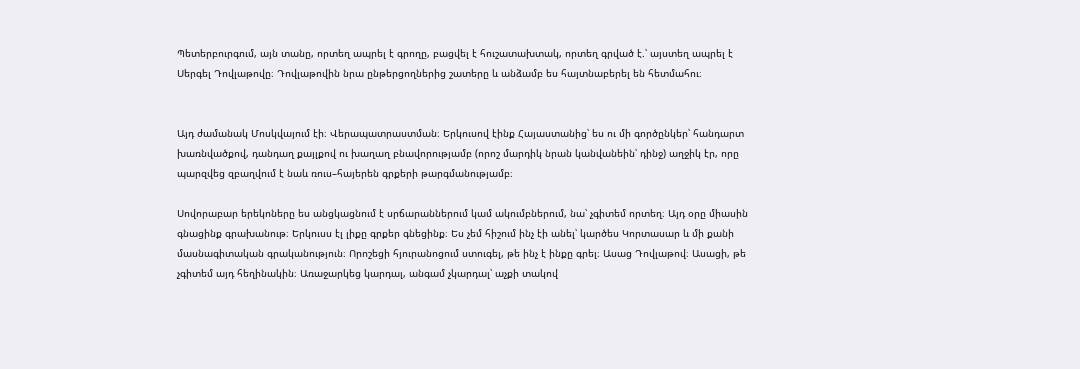Պետերբուրգում, այն տանը, որտեղ ապրել է գրողը, բացվել է հուշատախտակ, որտեղ գրված է.՝ այստեղ ապրել է Սերգել Դովլաթովը։ Դովլաթովին նրա ընթերցողներից շատերը և անձամբ ես հայտնաբերել են հետմահու։


Այդ ժամանակ Մոսկվայում էի։ Վերապատրաստման։ Երկուսով էինք Հայաստանից՝ ես ու մի գործընկեր՝ հանդարտ խառնվածքով, դանդաղ քայլքով ու խաղաղ բնավորությամբ (որոշ մարդիկ նրան կանվանեին՝ դինջ) աղջիկ էր, որը պարզվեց զբաղվում է նաև ռուս–հայերեն գրքերի թարգմանությամբ։

Սովորաբար երեկոները ես անցկացնում է սրճարաններում կամ ակումբներում, նա՝ չգիտեմ որտեղ։ Այդ օրը միասին գնացինք գրախանութ։ Երկուսս էլ լիքը գրքեր գնեցինք։ Ես չեմ հիշում ինչ էի անել՝ կարծես Կորտասար և մի քանի մասնագիտական գրականություն։ Որոշեցի հյուրանոցում ստուգել, թե ինչ է ինքը գրել։ Ասաց Դովլաթով։ Ասացի, թե չգիտեմ այդ հեղինակին։ Առաջարկեց կարդալ, անգամ չկարդալ՝ աչքի տակով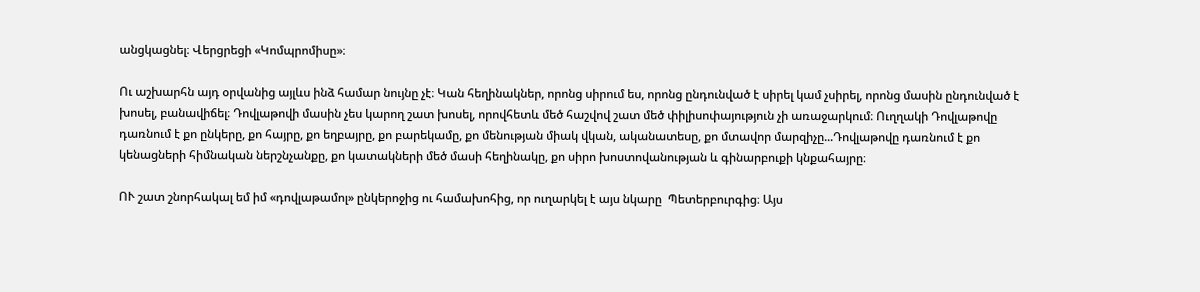անցկացնել։ Վերցրեցի «Կոմպրոմիսը»։

Ու աշխարհն այդ օրվանից այլևս ինձ համար նույնը չէ։ Կան հեղինակներ, որոնց սիրում ես, որոնց ընդունված է սիրել կամ չսիրել, որոնց մասին ընդունված է խոսել, բանավիճել։ Դովլաթովի մասին չես կարող շատ խոսել, որովհետև մեծ հաշվով շատ մեծ փիլիսոփայություն չի առաջարկում։ Ուղղակի Դովլաթովը դառնում է քո ընկերը, քո հայրը, քո եղբայրը, քո բարեկամը, քո մենության միակ վկան, ականատեսը, քո մտավոր մարզիչը...Դովլաթովը դառնում է քո կենացների հիմնական ներշնչանքը, քո կատակների մեծ մասի հեղինակը, քո սիրո խոստովանության և գինարբուքի կնքահայրը։

ՈՒ շատ շնորհակալ եմ իմ «դովլաթամոլ» ընկերոջից ու համախոհից, որ ուղարկել է այս նկարը  Պետերբուրգից։ Այս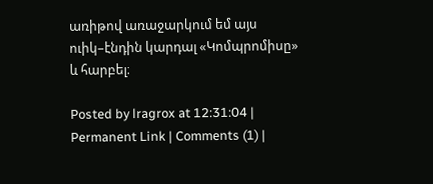առիթով առաջարկում եմ այս ուիկ–էնդին կարդալ «Կոմպրոմիսը» և հարբել։

Posted by lragrox at 12:31:04 | Permanent Link | Comments (1) |